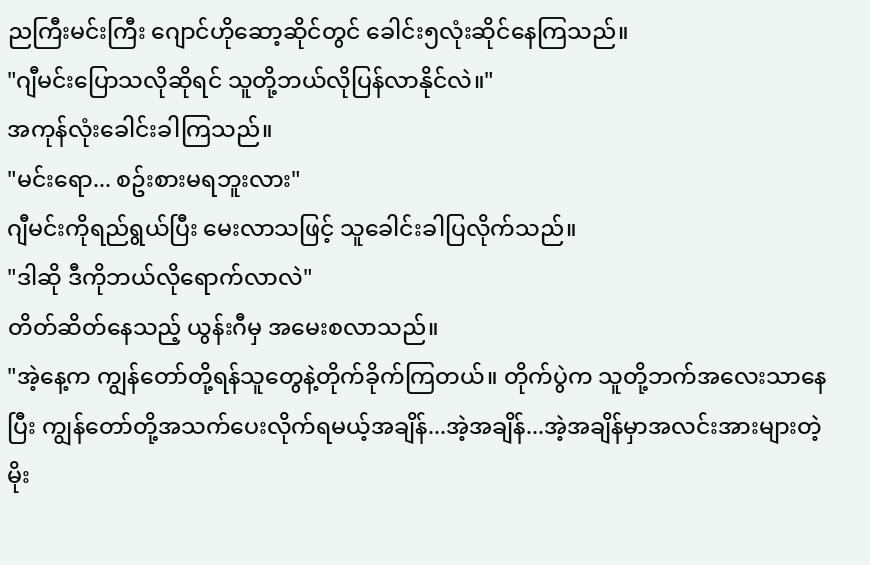ညကြီးမင်းကြီး ဂျောင်ဟိုဆော့ဆိုင်တွင် ခေါင်း၅လုံးဆိုင်နေကြသည်။
"ဂျီမင်းပြောသလိုဆိုရင် သူတို့ဘယ်လိုပြန်လာနိုင်လဲ။"
အကုန်လုံးခေါင်းခါကြသည်။
"မင်းရော... စဥ်းစားမရဘူးလား"
ဂျီမင်းကိုရည်ရွယ်ပြီး မေးလာသဖြင့် သူခေါင်းခါပြလိုက်သည်။
"ဒါဆို ဒီကိုဘယ်လိုရောက်လာလဲ"
တိတ်ဆိတ်နေသည့် ယွန်းဂီမှ အမေးစလာသည်။
"အဲ့နေ့က ကျွန်တော်တို့ရန်သူတွေနဲ့တိုက်ခိုက်ကြတယ်။ တိုက်ပွဲက သူတို့ဘက်အလေးသာနေပြီး ကျွန်တော်တို့အသက်ပေးလိုက်ရမယ့်အချိန်...အဲ့အချိန်...အဲ့အချိန်မှာအလင်းအားများတဲ့ မိုး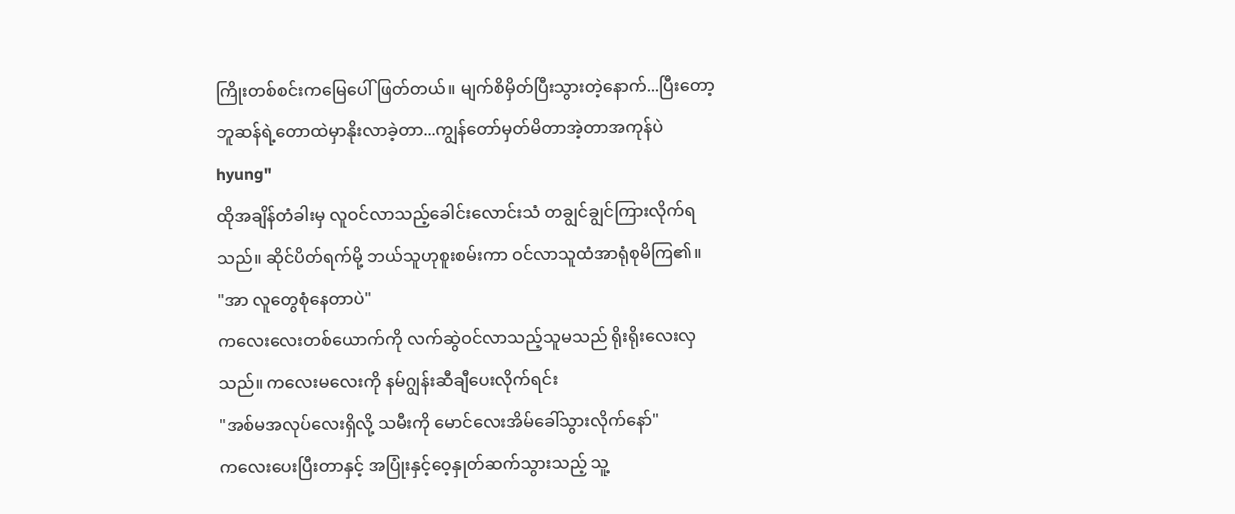ကြိုးတစ်စင်းကမြေပေါ်ဖြတ်တယ်။ မျက်စိမှိတ်ပြီးသွားတဲ့နောက်...ပြီးတော့ ဘူဆန်ရဲ့တောထဲမှာနိုးလာခဲ့တာ...ကျွန်တော်မှတ်မိတာအဲ့တာအကုန်ပဲ hyung"
ထိုအချိန်တံခါးမှ လူဝင်လာသည့်ခေါင်းလောင်းသံ တချွင်ချွင်ကြားလိုက်ရသည်။ ဆိုင်ပိတ်ရက်မို့ ဘယ်သူဟုစူးစမ်းကာ ဝင်လာသူထံအာရုံစုမိကြ၏။
"အာ လူတွေစုံနေတာပဲ"
ကလေးလေးတစ်ယောက်ကို လက်ဆွဲဝင်လာသည့်သူမသည် ရိုးရိုးလေးလှသည်။ ကလေးမလေးကို နမ်ဂျွန်းဆီချီပေးလိုက်ရင်း
"အစ်မအလုပ်လေးရှိလို့ သမီးကို မောင်လေးအိမ်ခေါ်သွားလိုက်နော်"
ကလေးပေးပြီးတာနှင့် အပြုံးနှင့်ဝေ့နှုတ်ဆက်သွားသည့် သူ့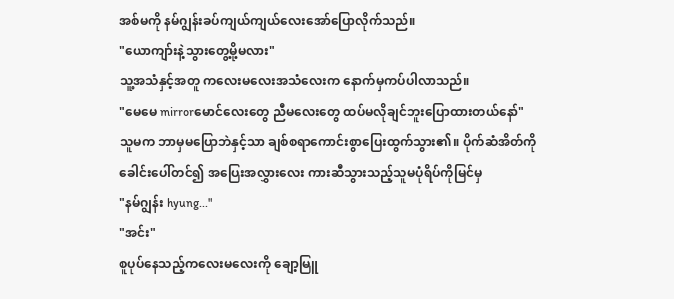အစ်မကို နမ်ဂျွန်းခပ်ကျယ်ကျယ်လေးအော်ပြောလိုက်သည်။
"ယောကျာ်းနဲ့သွားတွေ့မို့မလား"
သူ့အသံနှင့်အတူ ကလေးမလေးအသံလေးက နောက်မှကပ်ပါလာသည်။
"မေမေ mirrorမောင်လေးတွေ ညီမလေးတွေ ထပ်မလိုချင်ဘူးပြောထားတယ်နော်"
သူမက ဘာမှမပြောဘဲနှင့်သာ ချစ်စရာကောင်းစွာပြေးထွက်သွား၏။ ပိုက်ဆံအိတ်ကို ခေါင်းပေါ်တင်၍ အပြေးအလွှားလေး ကားဆီသွားသည့်သူမပုံရိပ်ကိုမြင်မှ
"နမ်ဂျွန်း hyung..."
"အင်း"
စူပုပ်နေသည့်ကလေးမလေးကို ချော့မြူ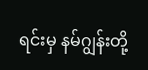ရင်းမှ နမ်ဂျွန်းတို့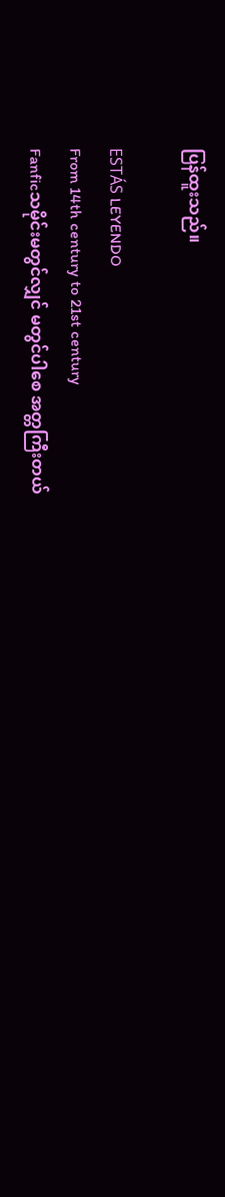ပြန်ထူးသည်။

ESTÁS LEYENDO
From 14th century to 21st century
Fanficသမိုင်းမတွင်လျှင် မတွင်ပါစေ အတ္တကြီးတယ်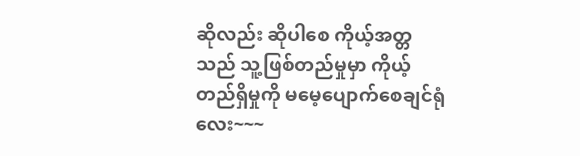ဆိုလည်း ဆိုပါစေ ကိုယ့်အတ္တသည် သူ့ဖြစ်တည်မှုမှာ ကိုယ့်တည်ရှိမှုကို မမေ့ပျောက်စေချင်ရုံလေး~~~